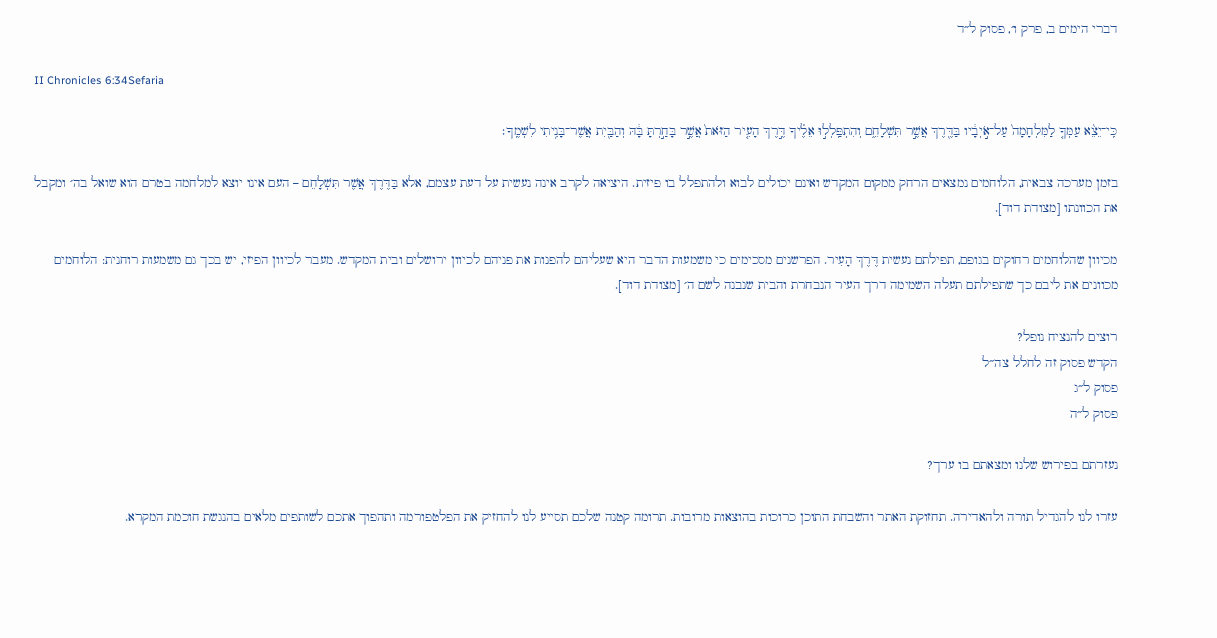דברי הימים ב, פרק ו׳, פסוק ל״ד

II Chronicles 6:34Sefaria

כִּֽי־יֵצֵ֨א עַמְּךָ֤ לַמִּלְחָמָה֙ עַל־אֹ֣יְבָ֔יו בַּדֶּ֖רֶךְ אֲשֶׁ֣ר תִּשְׁלָחֵ֑ם וְהִתְפַּֽלְל֣וּ אֵלֶ֗יךָ דֶּ֣רֶךְ הָעִ֤יר הַזֹּאת֙ אֲשֶׁ֣ר בָּחַ֣רְתָּ בָּ֔הּ וְהַבַּ֖יִת אֲשֶׁר־בָּנִ֥יתִי לִשְׁמֶֽךָ׃

בזמן מערכה צבאית, הלוחמים נמצאים הרחק ממקום המקדש ואינם יכולים לבוא ולהתפלל בו פיזית. היציאה לקרב אינה נעשית על דעת עצמם, אלא בַּדֶּרֶךְ אֲשֶׁר תִּשְׁלָחֵם – העם אינו יוצא למלחמה בטרם הוא שואל בה׳ ומקבל את הכוונתו [מצודת דוד].

מכיוון שהלוחמים רחוקים בגופם, תפילתם נעשית דֶּרֶךְ הָעִיר. הפרשנים מסכימים כי משמעות הדבר היא שעליהם להפנות את פניהם לכיוון ירושלים ובית המקדש. מעבר לכיוון הפיזי, יש בכך גם משמעות רוחנית: הלוחמים מכוונים את ליבם כך שתפילתם תעלה השמימה דרך העיר הנבחרת והבית שנבנה לשם ה׳ [מצודת דוד].

רוצים להנציח נופל?
הקדש פסוק זה לחלל צה״ל
פסוק ל״ג
פסוק ל״ה

נעזרתם בפירוש שלנו ומצאתם בו ערך?

עזרו לנו להגדיל תורה ולהאדירה. תחזוקת האתר והשבחת התוכן כרוכות בהוצאות מרובות. תרומה קטנה שלכם תסייע לנו להחזיק את הפלטפורמה ותהפוך אתכם לשותפים מלאים בהנגשת חוכמת המקרא.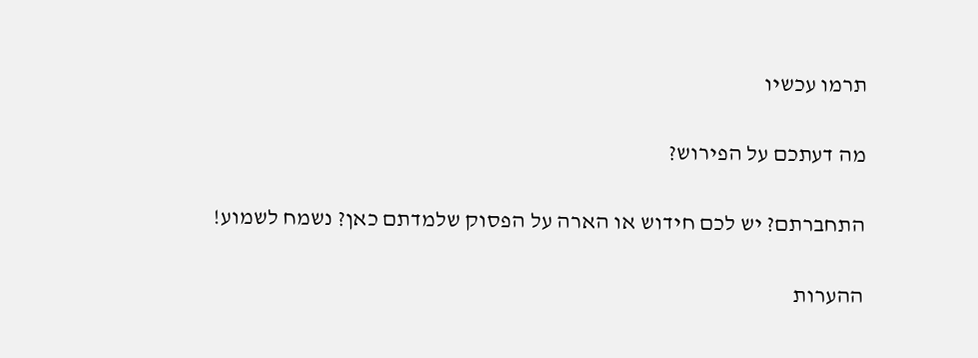תרמו עכשיו

מה דעתכם על הפירוש?

התחברתם? יש לכם חידוש או הארה על הפסוק שלמדתם כאן? נשמח לשמוע!

ההערות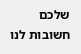שלכם חשובות לנו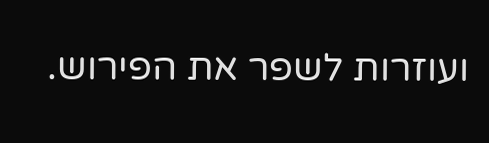ועוזרות לשפר את הפירוש.